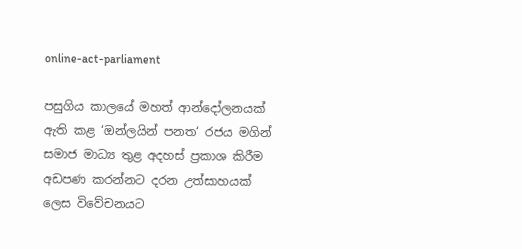online-act-parliament

පසුගිය කාලයේ මහත් ආන්දෝලනයක් ඇති කළ ‘ඔන්ලයින් පනත‘ රජය මගින් සමාජ මාධ්‍ය තුළ අදහස් ප්‍රකාශ කිරීම අඩපණ කරන්නට දරන උත්සාහයක් ලෙස විවේචනයට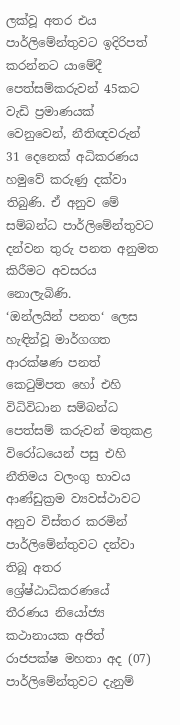ලක්වූ අතර එය පාර්ලිමේන්තුවට ඉදිරිපත් කරන්නට යාමේදී පෙත්සම්කරුවන් 45කට වැඩි ප්‍රමාණයක් වෙනුවෙන්, නීතිඥවරුන් 31 දෙනෙක් අධිකරණය හමුවේ කරුණු දක්වා තිබුණි. ඒ අනුව මේ සම්බන්ධ පාර්ලිමේන්තුවට දන්වන තුරු පනත අනුමත කිරීමට අවසරය නොලැබිණි.
‘ඔන්ලයින් පනත‘ ලෙස හැඳින්වූ මාර්ගගත ආරක්ෂණ පනත් කෙටුම්පත හෝ එහි විධිවිධාන සම්බන්ධ පෙත්සම් කරුවන් මතුකළ විරෝධයෙන් පසු එහි නීතිමය වලංගු භාවය ආණ්ඩුක්‍රම ව්‍යවස්ථාවට අනුව විස්තර කරමින් පාර්ලිමේන්තුවට දන්වා තිබූ අතර ශ්‍රේෂ්ඨාධිකරණයේ තීරණය නියෝජ්‍ය කථානායක අජිත් රාජපක්ෂ මහතා අද (07) පාර්ලිමේන්තුවට දැනුම්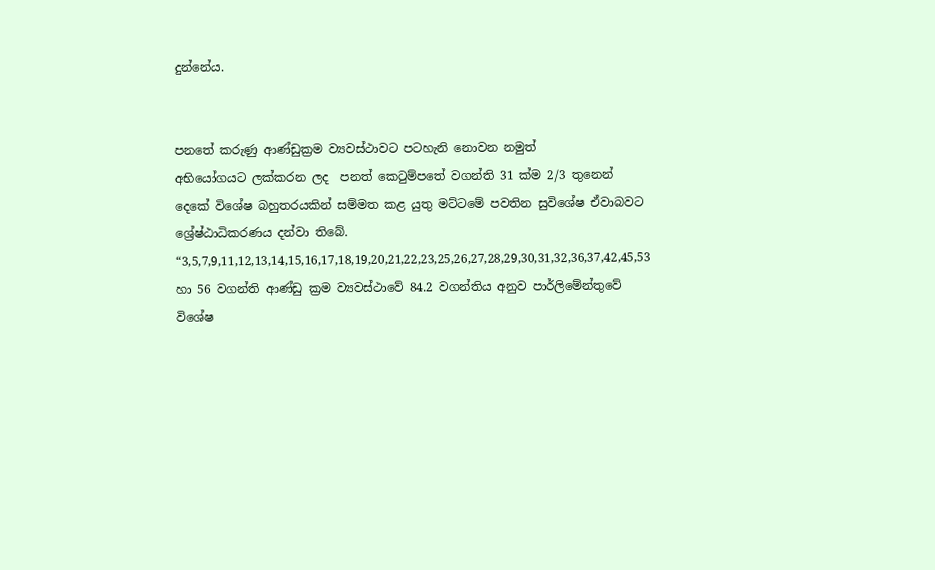දුන්නේය.


පනතේ කරුණු ආණ්ඩුක්‍රම ව්‍යවස්ථාවට පටහැනි නොවන නමුත්
අභියෝගයට ලක්කරන ලද  පනත් කෙටුම්පතේ වගන්ති 31 ක්ම 2/3 තුනෙන් දෙකේ විශේෂ බහුතරයකින් සම්මත කළ යුතු මට්ටමේ පවතින සුවිශේෂ ඒවාබවට ශ්‍රේෂ්ඨාධිකරණය දන්වා තිබේ.
“3,5,7,9,11,12,13,14,15,16,17,18,19,20,21,22,23,25,26,27,28,29,30,31,32,36,37,42,45,53 හා 56 වගන්ති ආණ්ඩු ක්‍රම ව්‍යවස්ථාවේ 84.2 වගන්තිය අනුව පාර්ලිමේන්තුවේ විශේෂ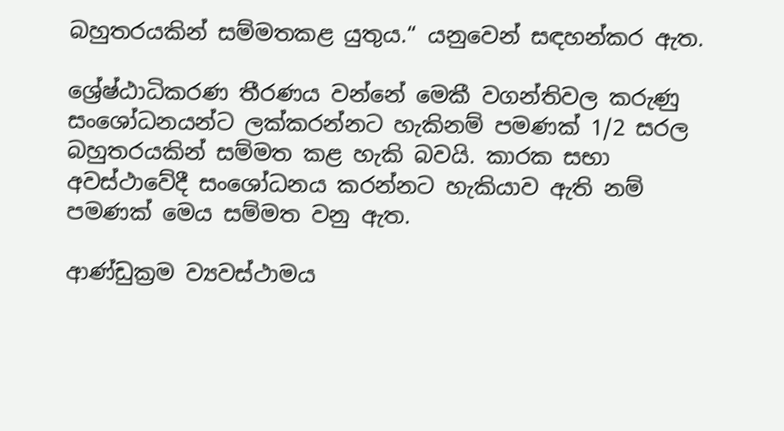බහුතරයකින් සම්මතකළ යුතුය.“ යනුවෙන් සඳහන්කර ඇත.

ශ්‍රේෂ්ඨාධිකරණ තීරණය වන්නේ මෙකී වගන්තිවල කරුණු සංශෝධනයන්ට ලක්කරන්නට හැකිනම් පමණක් 1/2 සරල බහුතරයකින් සම්මත කළ හැකි බවයි. කාරක සභා අවස්ථාවේදී සංශෝධනය කරන්නට හැකියාව ඇති නම් පමණක් මෙය සම්මත වනු ඇත.

ආණ්ඩුක්‍රම ව්‍යවස්ථාමය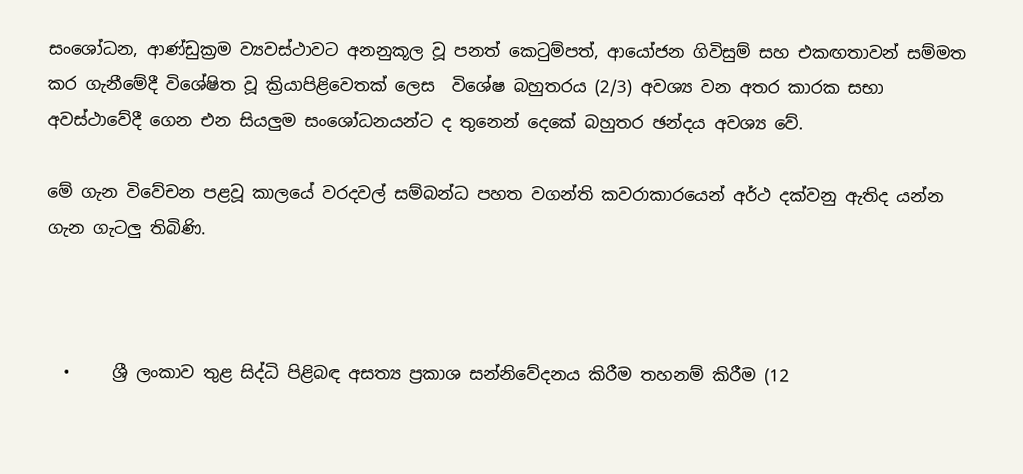සං‌ශෝධන, ආණ්ඩුක්‍රම ව්‍යවස්ථාවට අනනුකූල වූ පනත් ‌කෙටුම්පත්, ආ‌යෝජන ගිවිසුම් සහ එකඟතාවන් සම්මත කර ගැනී‌මේදී වි‌ශේෂිත වූ ක්‍රියාපිළි‌වෙතක් ලෙස  වි‌ශේෂ බහුතරය (2/3) අවශ්‍ය ‌වන අතර කාරක සභා අවස්ථා‌වේදී ‌ගෙන එන සියලුම සං‌ශෝධනයන්ට ද තු‌නෙන් ‌දෙ‌කේ බහුතර ඡන්දය අවශ්‍ය ‌වේ.

මේ ගැන විවේචන පළවූ කාලයේ වරදවල් සම්බන්ධ පහත වගන්ති කවරාකාරයෙන් අර්ථ දක්වනු ඇතිද යන්න ගැන ගැටලු තිබිණි.



  •     ශ්‍රී ලංකාව තුළ සිද්ධි පිළිබඳ අසත්‍ය ප්‍රකාශ සන්නිවේදනය කිරීම තහනම් කිරීම (12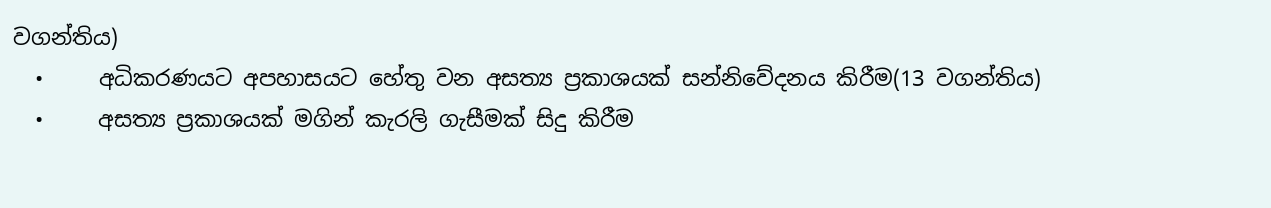වගන්තිය)
  •     අධිකරණයට අපහාසයට හේතු වන අසත්‍ය ප්‍රකාශයක් සන්නිවේදනය කිරීම(13 වගන්තිය)
  •     අසත්‍ය ප්‍රකාශයක් මගින් කැරලි ගැසීමක් සිදු කිරීම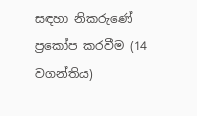සඳහා නිකරුණේ ප්‍රකෝප කරවීම (14 වගන්තිය)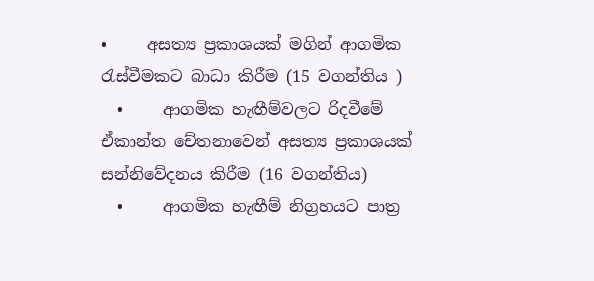•     අසත්‍ය ප්‍රකාශයක් මගින් ආගමික රැස්වීමකට බාධා කිරීම (15 වගන්තිය )
  •     ආගමික හැඟීම්වලට රිදවීමේ ඒකාන්ත චේතනාවෙන් අසත්‍ය ප්‍රකාශයක් සන්නිවේදනය කිරීම (16 වගන්තිය)
  •     ආගමික හැඟීම් නිග්‍රහයට පාත්‍ර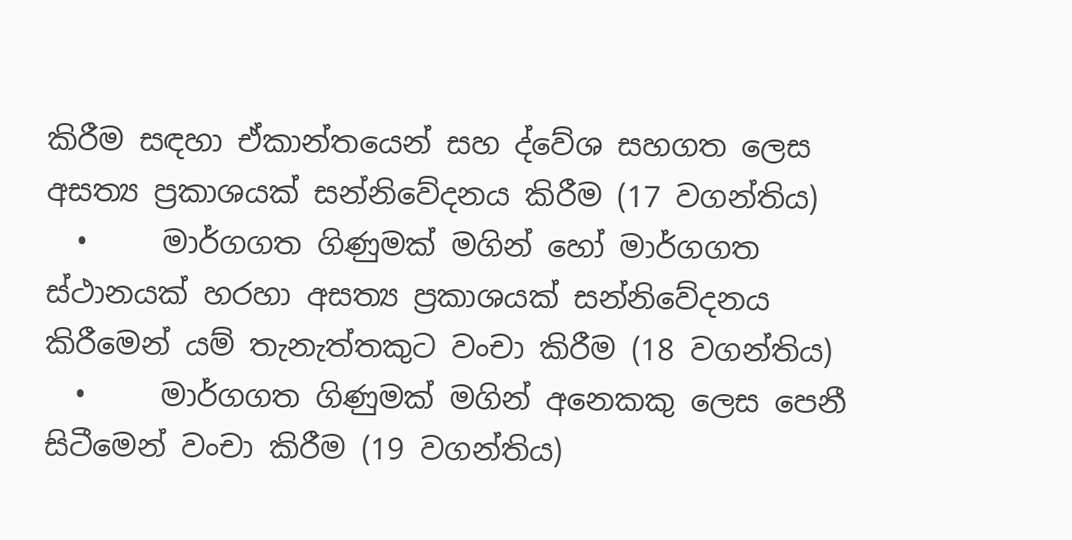කිරීම සඳහා ඒකාන්තයෙන් සහ ද්වේශ සහගත ලෙස අසත්‍ය ප්‍රකාශයක් සන්නිවේදනය කිරීම (17 වගන්තිය)
  •     මාර්ගගත ගිණුමක් මගින් හෝ මාර්ගගත ස්ථානයක් හරහා අසත්‍ය ප්‍රකාශයක් සන්නිවේදනය කිරීමෙන් යම් තැනැත්තකුට වංචා කිරීම (18 වගන්තිය)
  •     මාර්ගගත ගිණුමක් මගින් අනෙකකු ලෙස පෙනී සිටීමෙන් වංචා කිරීම (19 වගන්තිය)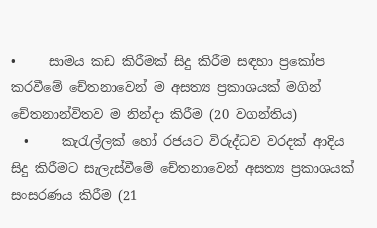•     සාමය කඩ කිරීමක් සිදු කිරීම සඳහා ප්‍රකෝප කරවීමේ චේතනාවෙන් ම අසත්‍ය ප්‍රකාශයක් මගින් චේතනාන්විතව ම නින්දා කිරීම (20 වගන්තිය)
  •     කැරැල්ලක් හෝ රජයට විරුද්ධව වරදක් ආදිය සිදු කිරීමට සැලැස්වීමේ චේතනාවෙන් අසත්‍ය ප්‍රකාශයක් සංසරණය කිරීම (21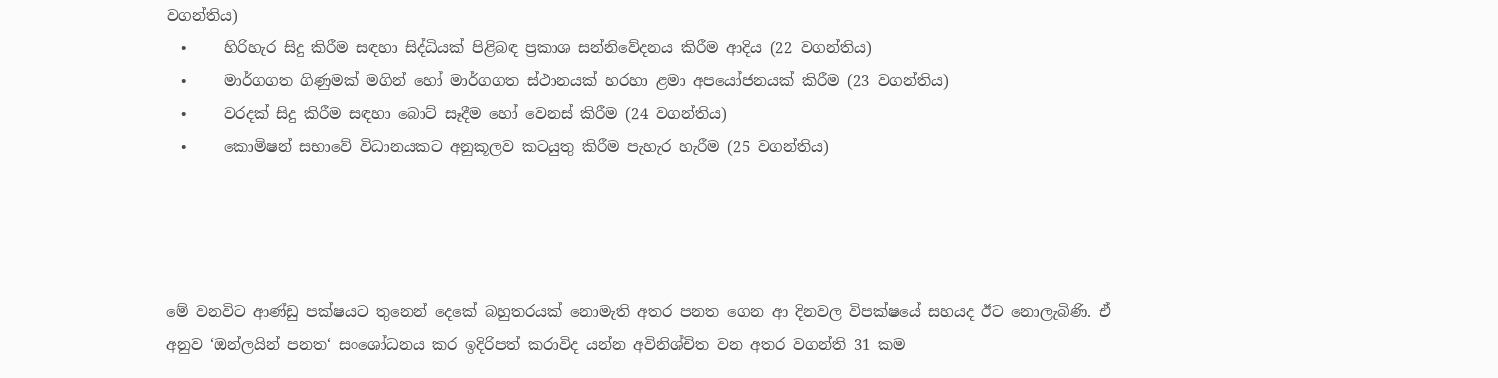වගන්තිය)
  •     හිරිහැර සිදු කිරීම සඳහා සිද්ධියක් පිළිබඳ ප්‍රකාශ සන්නිවේදනය කිරීම ආදිය (22 වගන්තිය)
  •     මාර්ගගත ගිණුමක් මගින් හෝ මාර්ගගත ස්ථානයක් හරහා ළමා අපයෝජනයක් කිරීම (23 වගන්තිය)
  •     වරදක් සිදු කිරීම සඳහා බොට් සෑදීම හෝ වෙනස් කිරීම (24 වගන්තිය)
  •     කොමිෂන් සභාවේ විධානයකට අනුකූලව කටයුතු කිරීම පැහැර හැරීම (25 වගන්තිය)




මේ වනවිට ආණ්ඩු පක්ෂයට තුනෙන් දෙකේ බහුතරයක් නොමැති අතර පනත ගෙන ආ දිනවල විපක්ෂයේ සහයද ඊට නොලැබිණි. ඒ අනුව ‘ඔන්ලයින් පනත‘ සංශෝධනය කර ඉදිරිපත් කරාවිද යන්න අවිනිශ්චිත වන අතර වගන්ති 31 කම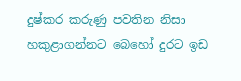දුෂ්කර කරුණු පවතින නිසා හකුළාගන්නට බෙහෝ දුරට ඉඩ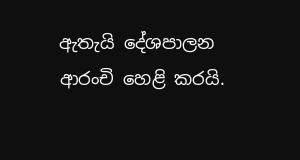ඇතැයි දේශපාලන ආරංචි හෙළි කරයි.